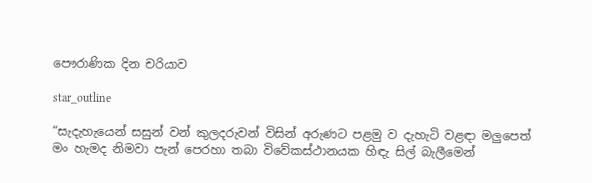පෞරාණික දින චරියාව

star_outline

“සැදැහැයෙන් සසුන් වන් කුලදරුවන් විසින් අරුණට පළමු ව දැහැටි වළඳා මලුපෙත් මං හැමද නිමවා පැන් පෙරහා තබා විවේකස්ථානයක හිඳැ සිල් බැලීමෙන්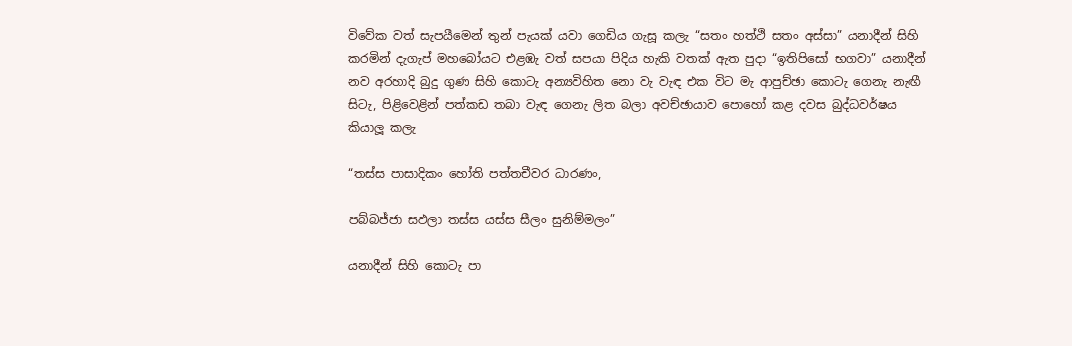විවේක වත් සැපයීමෙන් තුන් පැයක් යවා ගෙඩිය ගැසූ කලැ “සතං හත්ථි සතං අස්සා” යනාදීන් සිහි කරමින් දැගැප් මහබෝයට එළඹැ වත් සපයා පිදිය හැකි වතක් ඇත පුදා “ඉතිපිසෝ භගවා” යනාදීන් නව අරහාදි බුදු ගුණ සිහි කොටැ අන්‍යවිහිත නො වැ වැඳ එක විට මැ ආපුච්ඡා කොටැ ගෙනැ නැඟී සිටැ, පිළිවෙළින් පත්කඩ තබා වැඳ ගෙනැ ලිත බලා අවච්ඡායාව පොහෝ කළ දවස බුද්ධවර්ෂය කියාලූ කලැ

“තස්ස පාසාදිකං හෝති පත්තචීවර ධාරණං,

පබ්බජ්ජා සඵලා තස්ස යස්ස සීලං සුනිම්මලං”

යනාදීන් සිහි කොටැ පා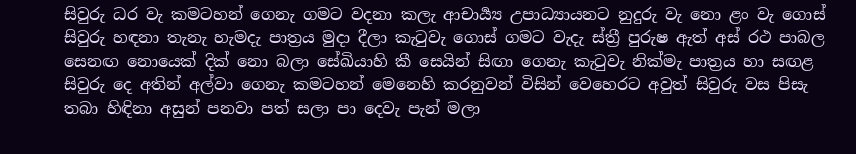සිවුරු ධර වැ කමටහන් ගෙනැ ගමට වදනා කලැ ආචාර්‍ය්‍ය උපාධ්‍යායනට නුදුරු වැ නො ළං වැ ගොස් සිවුරු හඳනා තැනැ හැමදැ පාත්‍ර‍ය මුදා දීලා කැටුවැ ගොස් ගමට වැදැ ස්ත්‍රී පුරුෂ ඇත් අස් රථ පාබල සෙනඟ නොයෙක් දික් නො බලා සේඛියාහි කී සෙයින් සිඟා ගෙනැ කැටුවැ නික්මැ පාත්‍ර‍ය හා සඟළ සිවුරු දෙ අතින් අල්වා ගෙනැ කමටහන් මෙනෙහි කරනුවන් විසින් වෙහෙරට අවුත් සිවුරු වස පිසැ තබා හිඳිනා අසුන් පනවා පත් සලා පා දෙවැ පැන් මලා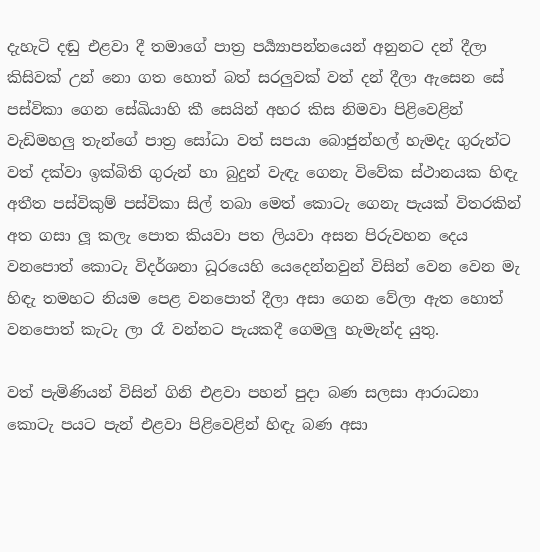දැහැටි දඬු එළවා දී තමාගේ පාත්‍ර‍ පර්‍ය්‍යාපන්නයෙන් අනුනට දන් දීලා කිසිවක් උන් නො ගත හොත් බත් සරලුවක් වත් දන් දීලා ඇසෙන සේ පස්විකා ගෙන සේඛියාහි කී සෙයින් අහර කිස නිමවා පිළිවෙළින් වැඩිමහලු තැන්ගේ පාත්‍ර‍ සෝධා වත් සපයා බොජුන්හල් හැමදැ ගුරුන්ට වත් දක්වා ඉක්බිති ගුරුන් හා බුදුන් වැඳැ ගෙනැ විවේක ස්ථානයක හිඳැ අතීත පස්විකුම් පස්විකා සිල් තබා මෙත් කොටැ ගෙනැ පැයක් විතරකින් අත ගසා ලූ කලැ පොත කියවා පත ලියවා අසන පිරුවහන දෙය වනපොත් කොටැ විදර්ශනා ධූරයෙහි යෙදෙන්නවුන් විසින් වෙන වෙන මැ හිඳැ තමහට නියම පෙළ වනපොත් දීලා අසා ගෙන වේලා ඇත හොත් වනපොත් කැටැ ලා රෑ වන්නට පැයකදී ගෙමලු හැමැන්ද යුතු.

වත් පැමිණියන් විසින් ගිනි එළවා පහන් පුදා බණ සලසා ආරාධනා කොටැ පයට පැන් එළවා පිළිවෙළින් හිඳැ බණ අසා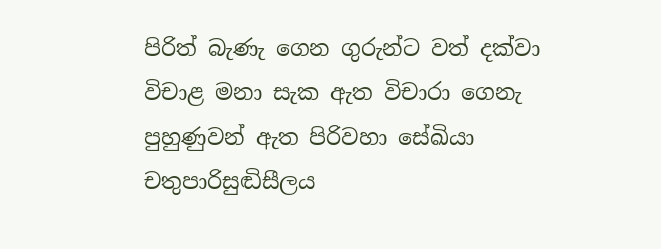පිරිත් බැණැ ගෙන ගුරුන්ට වත් දක්වා විචාළ මනා සැක ඇත විචාරා ගෙනැ පුහුණුවන් ඇත පිරිවහා සේඛියා චතුපාරිසුඬිසීලය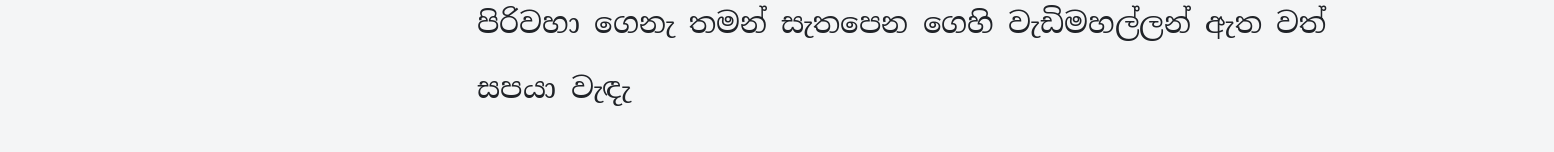පිරිවහා ගෙනැ තමන් සැතපෙන ගෙහි වැඩිමහල්ලන් ඇත වත් සපයා වැඳැ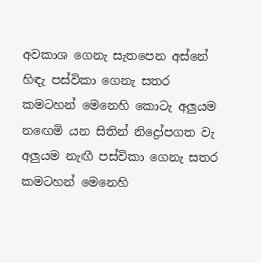අවකාශ ගෙනැ සැතපෙන අස්නේ හිඳැ පස්විකා ගෙනැ සතර කමටහන් මෙනෙහි කොටැ අලුයම නඟෙමි යන සිතින් නිද්‍රෝපගත වැ අලුයම නැඟී පස්විකා ගෙනැ සතර කමටහන් මෙනෙහි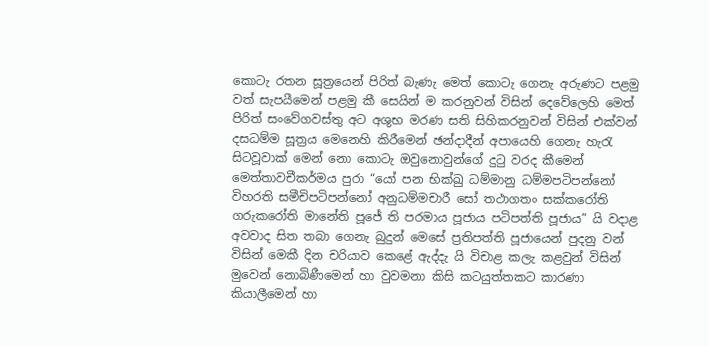කොටැ රතන සූත්‍රයෙන් පිරිත් බැණැ මෙත් කොටැ ගෙනැ අරුණට පළමු වත් සැපයීමෙන් පළමු කී සෙයින් ම කරනුවන් විසින් දෙවේලෙහි මෙත් පිරිත් සංවේගවස්තු අට අශුභ මරණ සති සිහිකරනුවන් විසින් එක්වන් දසධම්ම සූත්‍ර‍ය මෙනෙහි කිරීමෙන් ඡන්දාදීන් අපායෙහි ගෙනැ හැරැ සිටවූවාක් මෙන් නො කොටැ ඔවුනොවුන්ගේ දුටු වරද කීමෙන් මෙත්තාවචීකර්මය පුරා “යෝ පන භික්ඛු ධම්මානු ධම්මපටිපන්නෝ විහරති සමීචිපටිපන්නෝ අනුධම්මචාරී සෝ තථාගතං සක්කරෝති ගරුකරෝති මානේති පූජේ ති පරමාය පූජාය පටිපත්ති පූජාය” යි වදාළ අවවාද සිත තබා ගෙනැ බුදුන් මෙසේ ප්‍ර‍තිපත්ති පූජායෙන් පුදනු වන් විසින් මෙකී දින චරියාව කෙළේ ඇද්දැ යි විචාළ කලැ කළවුන් විසින් මුවෙන් නොබිණීමෙන් හා වුවමනා කිසි කටයුත්තකට කාරණා කියාලීමෙන් හා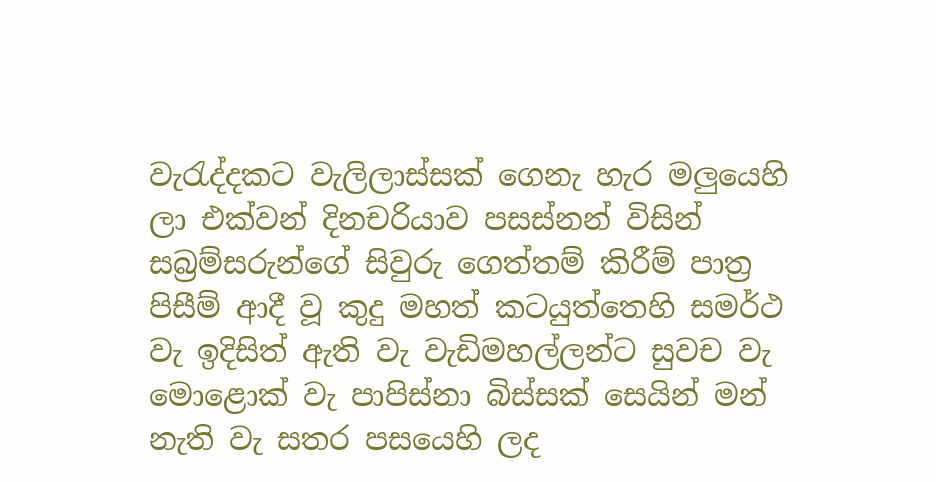වැරැද්දකට වැලිලාස්සක් ගෙනැ හැර මලුයෙහි ලා එක්වන් දිනචරියාව පසස්නන් විසින් සබ්‍ර‍ම්සරුන්ගේ සිවුරු ගෙත්තම් කිරීම් පාත්‍ර‍ පිසීම් ආදී වූ කුදු මහත් කටයුත්තෙහි සමර්ථ වැ ඉදිසිත් ඇති වැ වැඩිමහල්ලන්ට සුවච වැ මොළොක් වැ පාපිස්නා බිස්සක් සෙයින් මන් නැති වැ සතර පසයෙහි ලද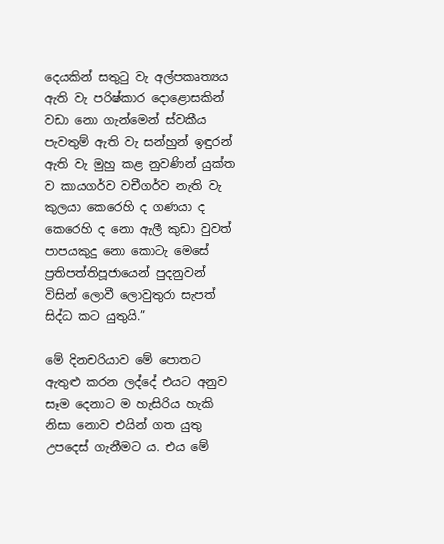දෙයකින් සතුටු වැ අල්පකෘත්‍යය ඇති වැ පරිෂ්කාර දොළොසකින් වඩා නො ගැන්මෙන් ස්වකීය පැවතුම් ඇති වැ සන්හුන් ඉඳුරන් ඇති වැ මුහු කළ නුවණින් යුක්ත ව කායගර්ව වචීගර්ව නැති වැ කුලයා කෙරෙහි ද ගණයා ද කෙරෙහි ද නො ඇලී කුඩා වුවත් පාපයකුදු නො කොටැ මෙසේ ප්‍ර‍තිපත්තිපූජායෙන් පුදනුවන් විසින් ලොවී ලොවුතුරා සැපත් සිද්ධ කට යුතුයි.”

මේ දිනචරියාව මේ පොතට ඇතුළු කරන ලද්දේ එයට අනුව සෑම දෙනාට ම හැසිරිය හැකි නිසා නොව එයින් ගත යුතු උපදෙස් ගැනීමට ය. එය මේ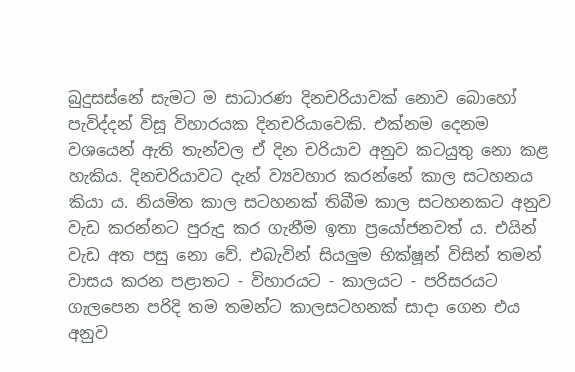බුදුසස්නේ සැමට ම සාධාරණ දිනචරියාවක් නොව බොහෝ පැවිද්දන් විසූ විහාරයක දිනචරියාවෙකි. එක්නම දෙනම වශයෙන් ඇති තැන්වල ඒ දින චරියාව අනුව කටයුතු නො කළ හැකිය. දිනචරියාවට දැන් ව්‍යවහාර කරන්නේ කාල සටහනය කියා ය. නියමිත කාල සටහනක් තිබීම කාල සටහනකට අනුව වැඩ කරන්නට පුරුදු කර ගැනීම ඉතා ප්‍රයෝජනවත් ය. එයින් වැඩ අත පසු නො වේ. එබැවින් සියලුම භික්ෂූන් විසින් තමන් වාසය කරන පළාතට - විහාරයට - කාලයට - පරිසරයට ගැලපෙන පරිදි තම තමන්ට කාලසටහනක් සාදා ගෙන එය අනුව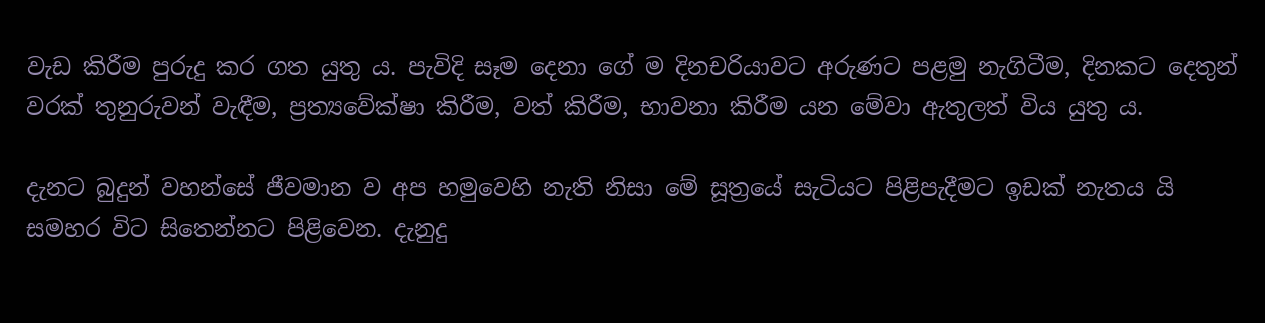වැඩ කිරීම පුරුදු කර ගත යුතු ය. පැවිදි සෑම දෙනා ගේ ම දිනචරියාවට අරුණට පළමු නැගිටීම, දිනකට දෙතුන් වරක් තුනුරුවන් වැඳීම, ප්‍ර‍ත්‍යවේක්ෂා කිරීම, වත් කිරීම, භාවනා කිරීම යන මේවා ඇතුලත් විය යුතු ය.

දැනට බුදුන් වහන්සේ ජීවමාන ව අප හමුවෙහි නැති නිසා මේ සූත්‍රයේ සැටියට පිළිපැදීමට ඉඩක් නැතය යි සමහර විට සිතෙන්නට පිළිවෙන. දැනුදු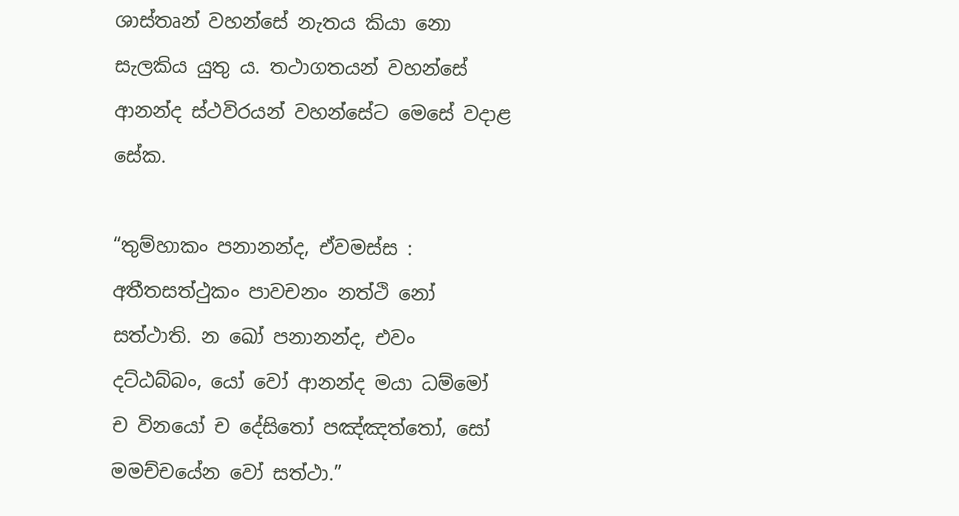ශාස්තෘන් වහන්සේ නැතය කියා නො සැලකිය යුතු ය. තථාගතයන් වහන්සේ ආනන්ද ස්ථවිරයන් වහන්සේට මෙසේ වදාළ සේක.

“තුම්හාකං පනානන්ද, ඒවමස්ස : අතීතසත්ථුකං පාවචනං නත්ථි නෝ සත්ථාති. න ඛෝ පනානන්ද, එවං දට්ඨබ්බං, යෝ වෝ ආනන්ද මයා ධම්මෝ ච විනයෝ ච දේසිතෝ පඤ්ඤත්තෝ, සෝ මමච්චයේන වෝ සත්ථා.”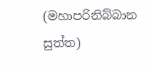(මහාපරිනිබ්බාන සුත්ත)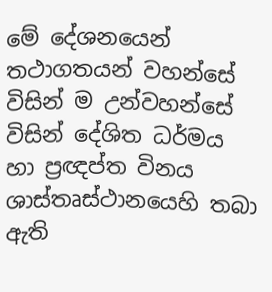මේ දේශනයෙන් තථාගතයන් වහන්සේ විසින් ම උන්වහන්සේ විසින් දේශිත ධර්මය හා ප්‍ර‍ඥප්ත විනය ශාස්තෘස්ථානයෙහි තබා ඇති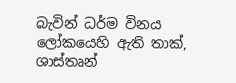බැවින් ධර්ම විනය ලෝකයෙහි ඇති තාක්, ශාස්තෘන්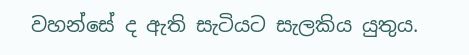වහන්සේ ද ඇති සැටියට සැලකිය යුතුය.